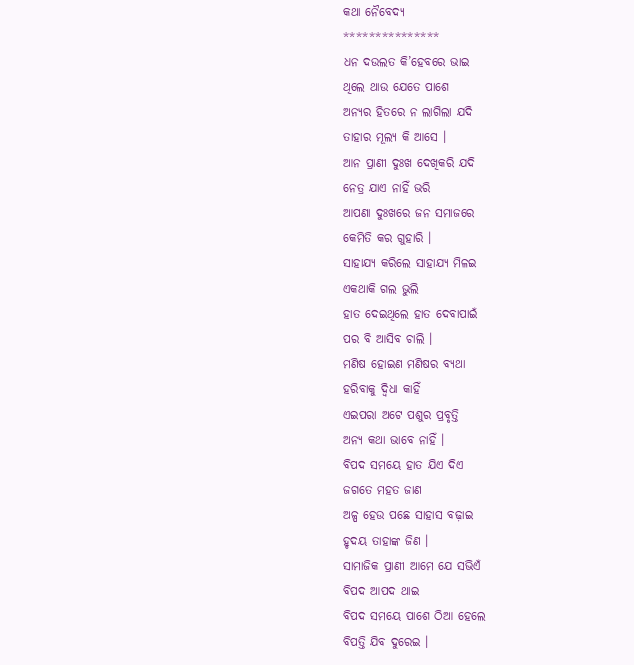କଥା ନୈବେଦ୍ୟ
***************
ଧନ ଦଉଲତ କି’ହେବରେ ଭାଇ
ଥିଲେ ଥାଉ ଯେତେ ପାଶେ
ଅନ୍ୟର ହିତରେ ନ ଲାଗିଲା ଯଦି
ତାହାର ମୂଲ୍ୟ କି ଆସେ ।
ଆନ ପ୍ରାଣୀ ଦୁଃଖ ଦେଖିକରି ଯଦି
ନେତ୍ର ଯାଏ ନାହିଁ ଭରି
ଆପଣା ଦୁଃଖରେ ଜନ ସମାଜରେ
କେମିତି କର ଗୁହାରି ।
ସାହାଯ୍ୟ କରିଲେ ସାହାଯ୍ୟ ମିଳଇ
ଏକଥାକି ଗଲ ଭୁଲି
ହାତ ଦେଇଥିଲେ ହାତ ଦେବାପାଇଁ
ପର ବି ଆସିବ ଚାଲି ।
ମଣିଷ ହୋଇଣ ମଣିଷର ବ୍ୟଥା
ହରିବାକୁ ଦ୍ୱିଧା କାହିଁ
ଏଇପରା ଅଟେ ପଶୁର ପ୍ରବୃତ୍ତି
ଅନ୍ୟ କଥା ଭାବେ ନାହିଁ ।
ବିପଦ ସମୟେ ହାତ ଯିଏ ଦିଏ
ଜଗତେ ମହତ ଜାଣ
ଅଳ୍ପ ହେଉ ପଛେ ସାହାସ ବଢ଼ାଇ
ହୃଦୟ ତାହାଙ୍କ ଜିଣ ।
ସାମାଜିକ ପ୍ରାଣୀ ଆମେ ଯେ ସଭିଏଁ
ବିପଦ ଆପଦ ଥାଇ
ବିପଦ ସମୟେ ପାଶେ ଠିଆ ହେଲେ
ବିପତ୍ତି ଯିବ ଦୁରେଇ ।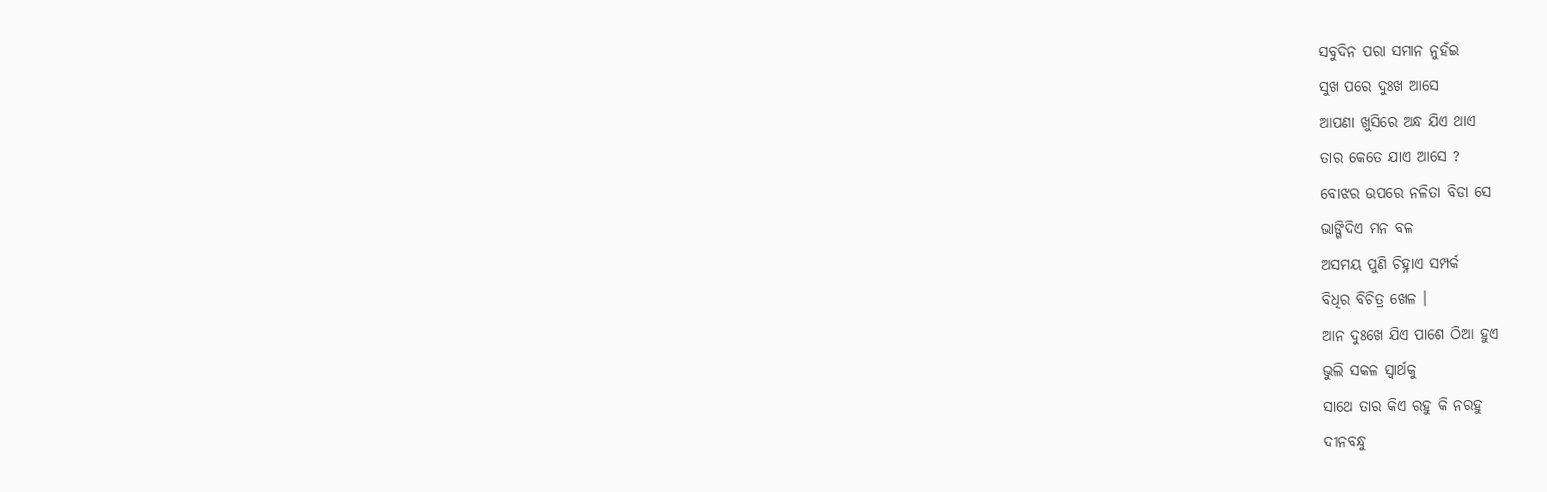ସବୁଦିନ ପରା ସମାନ ନୁହଁଇ
ସୁଖ ପରେ ଦୁଃଖ ଆସେ
ଆପଣା ଖୁସିରେ ଅନ୍ଧ ଯିଏ ଥାଏ
ତାର କେତେ ଯାଏ ଆସେ ?
ବୋଝର ଉପରେ ନଳିତା ବିଡା ସେ
ଭାଙ୍ଗିଦିଏ ମନ ବଳ
ଅସମୟ ପୁଣି ଚିହ୍ନାଏ ସମ୍ପର୍କ
ବିଧିର ବିଚିତ୍ର ଖେଳ ।
ଆନ ଦୁଃଖେ ଯିଏ ପାଶେ ଠିଆ ହୁଏ
ଭୁଲି ସକଳ ସ୍ୱାର୍ଥକୁ
ସାଥେ ତାର କିଏ ରହୁ କି ନରହୁ
ଦୀନବନ୍ଧୁ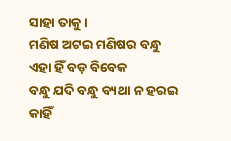ସାହା ତାକୁ ।
ମଣିଷ ଅଟଇ ମଣିଷର ବନ୍ଧୁ
ଏହା ହିଁ ବଡ଼ ବିବେକ
ବନ୍ଧୁ ଯଦି ବନ୍ଧୁ ବ୍ୟଥା ନ ହରଇ
କାହିଁ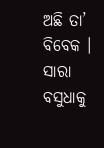ଅଛି ତା’ ବିବେକ ।
ସାରା ବସୁଧାକୁ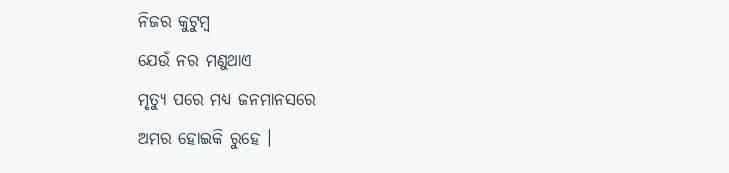ନିଜର କୁଟୁମ୍ବ
ଯେଉଁ ନର ମଣୁଥାଏ
ମୃତ୍ୟୁ ପରେ ମଧ୍ୟ ଜନମାନସରେ
ଅମର ହୋଇକି ରୁହେ ।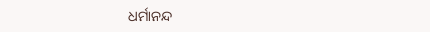ଧର୍ମାନନ୍ଦ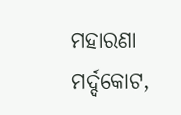ମହାରଣା
ମର୍ଦ୍ଦକୋଟ,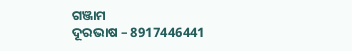ଗଞ୍ଜାମ
ଦୂରଭାଷ – 8917446441